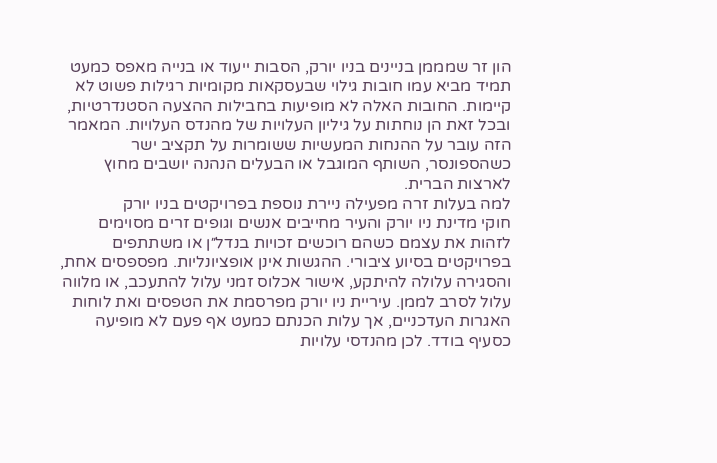הון זר שמממן בניינים בניו יורק, הסבות ייעוד או בנייה מאפס כמעט תמיד מביא עמו חובות גילוי שבעסקאות מקומיות רגילות פשוט לא קיימות. החובות האלה לא מופיעות בחבילות ההצעה הסטנדרטיות, ובכל זאת הן נוחתות על גיליון העלויות של מהנדס העלויות. המאמר הזה עובר על ההנחות המעשיות ששומרות על תקציב ישר כשהספונסר, השותף המוגבל או הבעלים הנהנה יושבים מחוץ לארצות הברית.
למה בעלות זרה מפעילה ניירת נוספת בפרויקטים בניו יורק
חוקי מדינת ניו יורק והעיר מחייבים אנשים וגופים זרים מסוימים לזהות את עצמם כשהם רוכשים זכויות בנדל״ן או משתתפים בפרויקטים בסיוע ציבורי. ההגשות אינן אופציונליות. מפספסים אחת, והסגירה עלולה להיתקע, אישור אכלוס זמני עלול להתעכב, או מלווה עלול לסרב לממן. עיריית ניו יורק מפרסמת את הטפסים ואת לוחות האגרות העדכניים, אך עלות הכנתם כמעט אף פעם לא מופיעה כסעיף בודד. לכן מהנדסי עלויות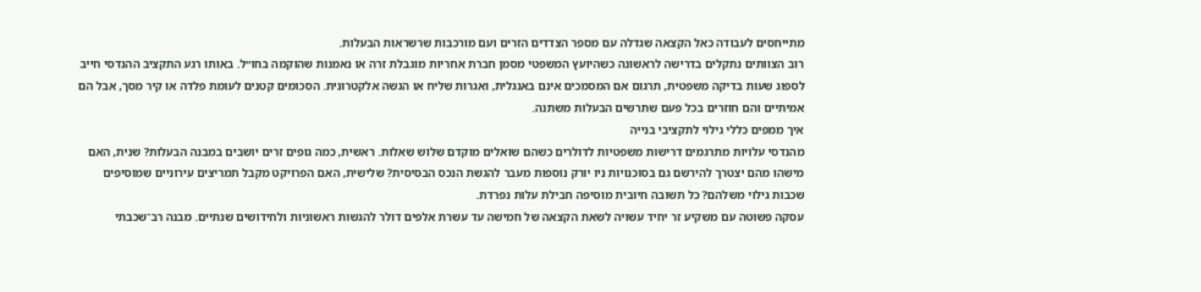מתייחסים לעבודה כאל הקצאה שגדלה עם מספר הצדדים הזרים ועם מורכבות שרשראות הבעלות.
רוב הצוותים נתקלים בדרישה לראשונה כשהיועץ המשפטי מסמן חברת אחריות מוגבלת זרה או נאמנות שהוקמה בחו״ל. באותו רגע התקציב ההנדסי חייב לספוג שעות בדיקה משפטית, תרגום אם המסמכים אינם באנגלית, ואגרות שליח או הגשה אלקטרונית. הסכומים קטנים לעומת פלדה או קיר מסך, אבל הם אמיתיים והם חוזרים בכל פעם שתרשים הבעלות משתנה.
איך ממפים כללי גילוי לתקציבי בנייה
מהנדסי עלויות מתרגמים דרישות משפטיות לדולרים כשהם שואלים מוקדם שלוש שאלות. ראשית, כמה גופים זרים יושבים במבנה הבעלות? שנית, האם מישהו מהם יצטרך להירשם גם בסוכנויות ניו יורק נוספות מעבר להגשת הנכס הבסיסית? שלישית, האם הפרויקט מקבל תמריצים עירוניים שמוסיפים שכבות גילוי משלהם? כל תשובה חיובית מוסיפה חבילת עלות נפרדת.
עסקה פשוטה עם משקיע זר יחיד עשויה לשאת הקצאה של חמישה עד עשרת אלפים דולר להגשות ראשוניות ולחידושים שנתיים. מבנה רב־שכבתי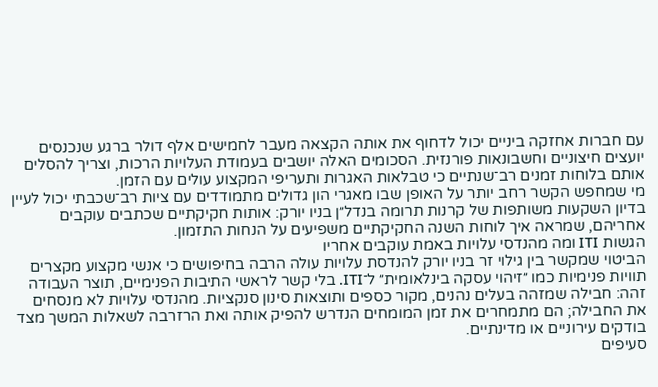עם חברות אחזקה ביניים יכול לדחוף את אותה הקצאה מעבר לחמישים אלף דולר ברגע שנכנסים יועצים חיצוניים וחשבונאות פורנזית. הסכומים האלה יושבים בעמודת העלויות הרכות, וצריך להסלים אותם בלוחות זמנים רב־שנתיים כי טבלאות האגרות ותעריפי המקצוע עולים עם הזמן.
מי שמחפש הקשר רחב יותר על האופן שבו מאגרי הון גדולים מתמודדים עם ציות רב־שכבתי יכול לעיין בדיון השקעות משותפות של קרנות תרומה בנדל״ן בניו יורק: אותות חקיקתיים שכתבים עוקבים אחריהם, שמראה איך לוחות השנה החקיקתיים משפיעים על הנחות התזמון.
הגשות ITI ומה מהנדסי עלויות באמת עוקבים אחריו
הביטוי שמקשר בין גילוי זר בניו יורק להנדסת עלויות עולה הרבה בחיפושים כי אנשי מקצוע מקצרים תוויות פנימיות כמו ״זיהוי עסקה בינלאומית״ ל־ITI. בלי קשר לראשי התיבות הפנימיים, תוצר העבודה זהה: חבילה שמזהה בעלים נהנים, מקור כספים ותוצאות סינון סנקציות. מהנדסי עלויות לא מנסחים את החבילה; הם מתמחרים את זמן המומחים הנדרש להפיק אותה ואת הרזרבה לשאלות המשך מצד בודקים עירוניים או מדינתיים.
סעיפים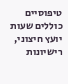טיפוסיים כוללים שעות יועץ חיצוני, רישיונות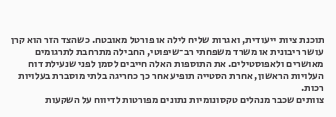תוכנת ציות ייעודית, ואגרות שליח לילה או פורטל מאובטח. כשהצד הזר הוא קרן עושר ריבונית או משרד משפחתי רב־שיפוטי, החבילה מתרחבת לתרגומים מאושרים ולאפוסטילים. את התוספות האלה חייבים לסמן לפני שנעילת דוח העלויות הראשון, אחרת הסטייה תופיע אחר כך כחריגה בלתי מוסברת בעלויות רכות.
צוותים שכבר מנהלים טקסונומיות נתונים מפורטות לדיווח על השקעות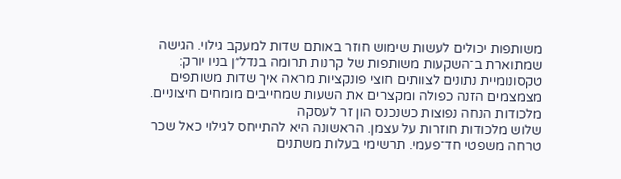משותפות יכולים לעשות שימוש חוזר באותם שדות למעקב גילוי. הגישה שמתוארת ב־השקעות משותפות של קרנות תרומה בנדל״ן בניו יורק: טקסונומיית נתונים לצוותים חוצי פונקציות מראה איך שדות משותפים מצמצמים הזנה כפולה ומקצרים את השעות שמחייבים מומחים חיצוניים.
מלכודות הנחה נפוצות כשנכנס הון זר לעסקה
שלוש מלכודות חוזרות על עצמן. הראשונה היא להתייחס לגילוי כאל שכר טרחה משפטי חד־פעמי. תרשימי בעלות משתנים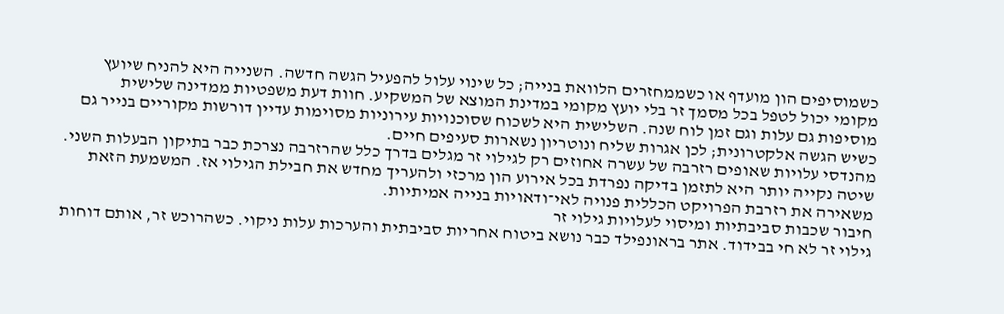כשמוסיפים הון מועדף או כשממחזרים הלוואת בנייה; כל שינוי עלול להפעיל הגשה חדשה. השנייה היא להניח שיועץ מקומי יכול לטפל בכל מסמך זר בלי יועץ מקומי במדינת המוצא של המשקיע. חוות דעת משפטיות ממדינה שלישית מוסיפות גם עלות וגם זמן לוח שנה. השלישית היא לשכוח שסוכנויות עירוניות מסוימות עדיין דורשות מקוריים בנייר גם כשיש הגשה אלקטרונית; לכן אגרות שליח ונוטריון נשארות סעיפים חיים.
מהנדסי עלויות שאופים רזרבה של עשרה אחוזים רק לגילוי זר מגלים בדרך כלל שהרזרבה נצרכת כבר בתיקון הבעלות השני. שיטה נקייה יותר היא לתזמן בדיקה נפרדת בכל אירוע הון מרכזי ולהעריך מחדש את חבילת הגילוי אז. המשמעת הזאת משאירה את רזרבת הפרויקט הכללית פנויה לאי־ודאויות בנייה אמיתיות.
חיבור שכבות סביבתיות ומיסוי לעלויות גילוי זר
גילוי זר לא חי בבידוד. אתר בראונפילד כבר נושא ביטוח אחריות סביבתית והערכות עלות ניקוי. כשהרוכש זר, אותם דוחות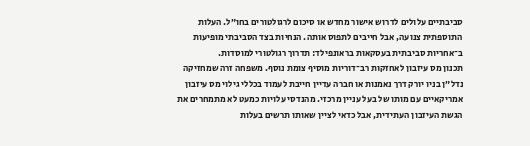סביבתיים עלולים לדרוש אישור מחדש או סיכום לרגולטורים בחו״ל. העלות התוספתית צנועה, אבל חייבים לתפוס אותה. הנחיות בצד הסביבתי מופיעות ב־אחריות סביבתית בעסקאות בראונפילד: תדרוך רגולטורי למוסדות.
תכנון מס עיזבון לאחזקות רב־דוריות מוסיף צומת נוסף. משפחה זרה שמחזיקה נדל״ן בניו יורק דרך נאמנות או חברה עדיין חייבת לעמוד בכללי גילוי מס עיזבון אמריקאיים עם מותו של בעל עניין מרכזי. מהנדסי עלויות כמעט לא מתמחרים את הגשת העיזבון העתידית, אבל כדאי לציין שאותו תרשים בעלות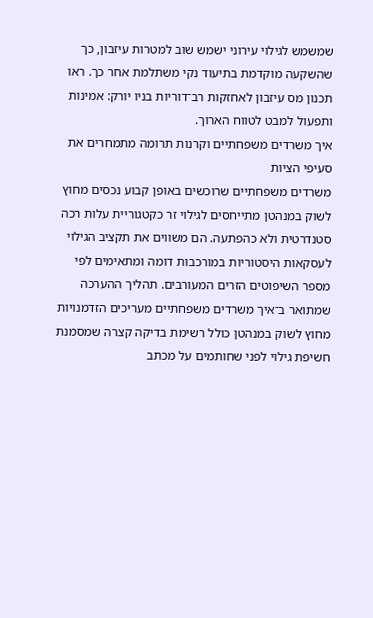שמשמש לגילוי עירוני ישמש שוב למטרות עיזבון, כך שהשקעה מוקדמת בתיעוד נקי משתלמת אחר כך. ראו תכנון מס עיזבון לאחזקות רב־דוריות בניו יורק: אמינות ותפעול למבט לטווח הארוך.
איך משרדים משפחתיים וקרנות תרומה מתמחרים את סעיפי הציות
משרדים משפחתיים שרוכשים באופן קבוע נכסים מחוץ לשוק במנהטן מתייחסים לגילוי זר כקטגוריית עלות רכה סטנדרטית ולא כהפתעה. הם משווים את תקציב הגילוי לעסקאות היסטוריות במורכבות דומה ומתאימים לפי מספר השיפוטים הזרים המעורבים. תהליך ההערכה שמתואר ב־איך משרדים משפחתיים מעריכים הזדמנויות מחוץ לשוק במנהטן כולל רשימת בדיקה קצרה שמסמנת חשיפת גילוי לפני שחותמים על מכתב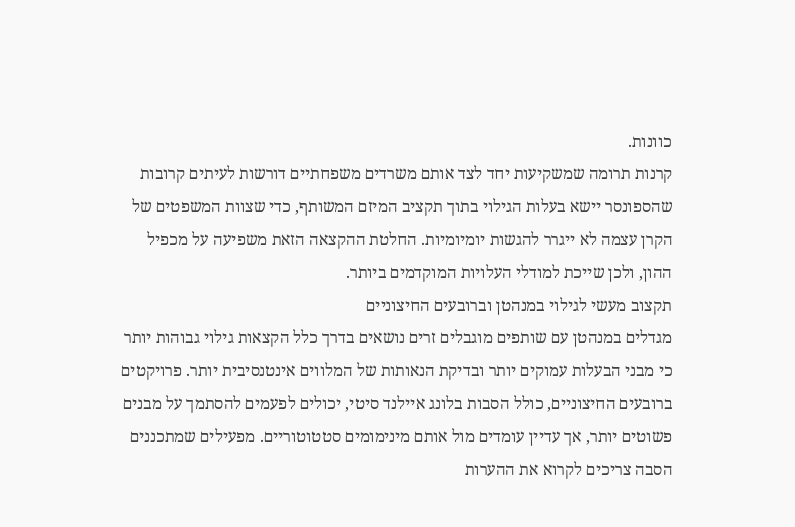כוונות.
קרנות תרומה שמשקיעות יחד לצד אותם משרדים משפחתיים דורשות לעיתים קרובות שהספונסר יישא בעלות הגילוי בתוך תקציב המיזם המשותף, כדי שצוות המשפטים של הקרן עצמה לא ייגרר להגשות יומיומיות. החלטת ההקצאה הזאת משפיעה על מכפיל ההון, ולכן שייכת למודלי העלויות המוקדמים ביותר.
תקצוב מעשי לגילוי במנהטן וברובעים החיצוניים
מגדלים במנהטן עם שותפים מוגבלים זרים נושאים בדרך כלל הקצאות גילוי גבוהות יותר כי מבני הבעלות עמוקים יותר ובדיקת הנאותות של המלווים אינטנסיבית יותר. פרויקטים ברובעים החיצוניים, כולל הסבות בלונג איילנד סיטי, יכולים לפעמים להסתמך על מבנים פשוטים יותר, אך עדיין עומדים מול אותם מינימומים סטטוטוריים. מפעילים שמתכננים הסבה צריכים לקרוא את ההערות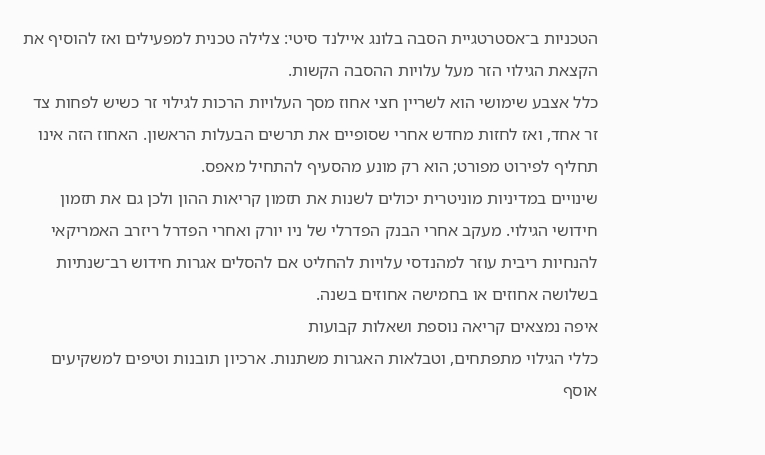הטכניות ב־אסטרטגיית הסבה בלונג איילנד סיטי: צלילה טכנית למפעילים ואז להוסיף את הקצאת הגילוי הזר מעל עלויות ההסבה הקשות.
כלל אצבע שימושי הוא לשריין חצי אחוז מסך העלויות הרכות לגילוי זר כשיש לפחות צד זר אחד, ואז לחזות מחדש אחרי שסופיים את תרשים הבעלות הראשון. האחוז הזה אינו תחליף לפירוט מפורט; הוא רק מונע מהסעיף להתחיל מאפס.
שינויים במדיניות מוניטרית יכולים לשנות את תזמון קריאות ההון ולכן גם את תזמון חידושי הגילוי. מעקב אחרי הבנק הפדרלי של ניו יורק ואחרי הפדרל ריזרב האמריקאי להנחיות ריבית עוזר למהנדסי עלויות להחליט אם להסלים אגרות חידוש רב־שנתיות בשלושה אחוזים או בחמישה אחוזים בשנה.
איפה נמצאים קריאה נוספת ושאלות קבועות
כללי הגילוי מתפתחים, וטבלאות האגרות משתנות. ארכיון תובנות וטיפים למשקיעים אוסף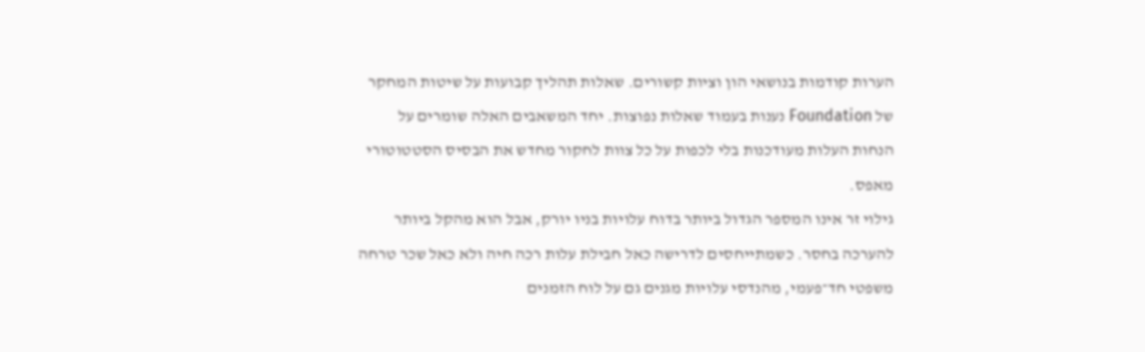הערות קודמות בנושאי הון וציות קשורים. שאלות תהליך קבועות על שיטות המחקר של Foundation נענות בעמוד שאלות נפוצות. יחד המשאבים האלה שומרים על הנחות העלות מעודכנות בלי לכפות על כל צוות לחקור מחדש את הבסיס הסטטוטורי מאפס.
גילוי זר אינו המספר הגדול ביותר בדוח עלויות בניו יורק, אבל הוא מהקל ביותר להערכה בחסר. כשמתייחסים לדרישה כאל חבילת עלות רכה חיה ולא כאל שכר טרחה משפטי חד־פעמי, מהנדסי עלויות מגנים גם על לוח הזמנים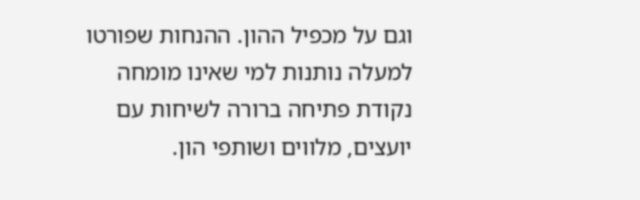וגם על מכפיל ההון. ההנחות שפורטו למעלה נותנות למי שאינו מומחה נקודת פתיחה ברורה לשיחות עם יועצים, מלווים ושותפי הון.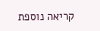קריאה נוספת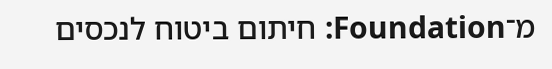מ־Foundation: חיתום ביטוח לנכסים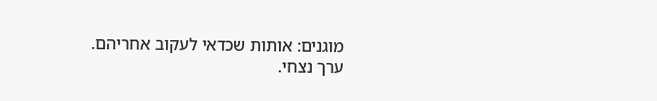מוגנים: אותות שכדאי לעקוב אחריהם.
ערך נצחי.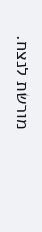מורשת לנצח.